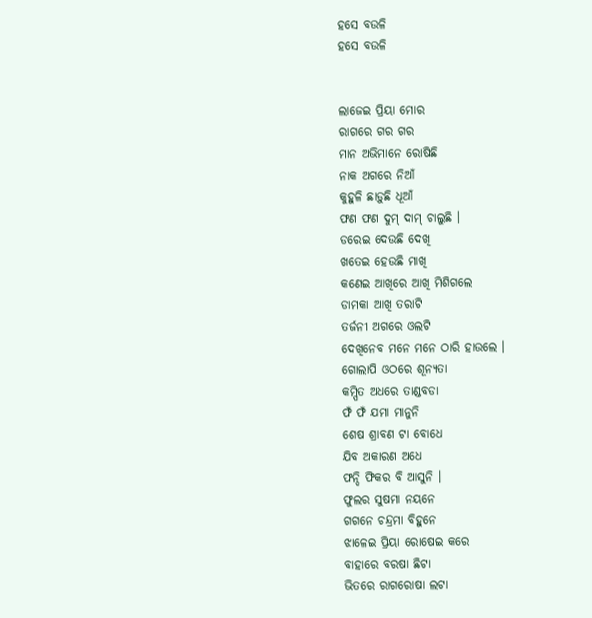ହସେ ବଉଳି
ହସେ ବଉଳି


ଲାଜେଇ ପ୍ରିୟା ମୋର
ରାଗରେ ଗର ଗର
ମାନ ଅଭିମାନେ ରୋଷିଛି
ନାକ ଅଗରେ ନିଆଁ
କୁହୁଳି ଛାଡ଼ୁଛି ଧୂଆଁ
ଫଣ ଫଣ ଦୁମ୍ ଦାମ୍ ଚାଲୁଛି ।
ଡରେଇ ଦେଉଛି ଦେଖି
ଖତେଇ ହେଉଛି ମାଖି
କଣେଇ ଆଖିରେ ଆଖି ମିଶିଗଲେ
ଡାମକା ଆଖି ତରାଟି
ତର୍ଜନୀ ଅଗରେ ଓଲଟି
ଦେଖିନେବ ମନେ ମନେ ଠାରି ହାଉଲେ ।
ଗୋଲାପି ଓଠରେ ଶୂନ୍ୟତା
କମ୍ପିତ ଅଧରେ ତାଣ୍ଡବଡା
ଫଁ ଫଁ ଯମା ମାନୁନି
ଶେଷ ଶ୍ରାବଣ ଟା ବୋଧେ
ଯିବ ଅକାରଣ ଅଧେ
ଫନ୍ଦି ଫିକର ବି ଆସୁନି ।
ଫୁଲର ସୁଷମା ନୟନେ
ଗଗନେ ଚନ୍ଦ୍ରମା ବିହୁନେ
ଝାଳେଇ ପ୍ରିୟା ରୋଷେଇ କରେ
ବାହାରେ ବରଷା ଛିଟା
ଭିତରେ ରାଗରୋଷା ଲଟା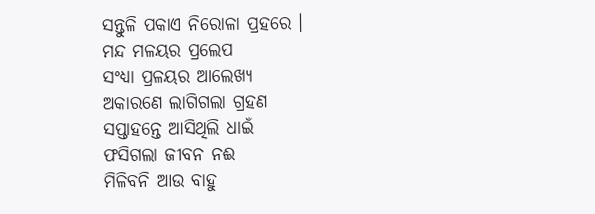ସନ୍ତୁଳି ପକାଏ ନିରୋଳା ପ୍ରହରେ ।
ମନ୍ଦ ମଳୟର ପ୍ରଲେପ
ସଂଧ୍ୟା ପ୍ରଳୟର ଆଲେଖ୍ୟ
ଅକାରଣେ ଲାଗିଗଲା ଗ୍ରହଣ
ସପ୍ତାହନ୍ତେ ଆସିଥିଲି ଧାଇଁ
ଫସିଗଲା ଜୀବନ ନଈ
ମିଳିବନି ଆଉ ବାହୁ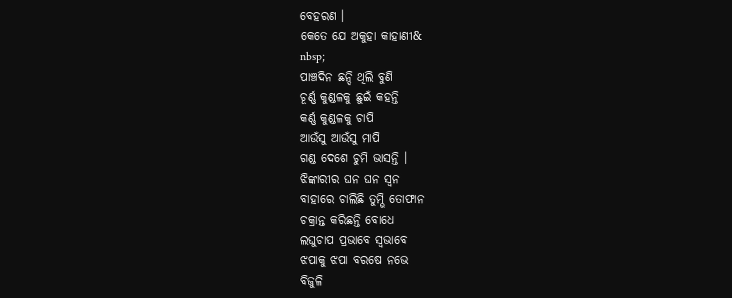ବେହରଣ ।
କେତେ ଯେ ଅକୁହା କାହାଣୀ&
nbsp;
ପାଞ୍ଚଦିନ ଛନ୍ଦି ଥିଲି ବୁଣି
ଚୂର୍ଣ୍ଣ କୁଣ୍ଡଳକୁ ଛୁଇଁ କହନ୍ତି
କର୍ଣ୍ଣ କୁଣ୍ଡଳକୁ ଚାପି
ଆଉଁସୁ ଆଉଁସୁ ମାପି
ଗଣ୍ଡ ଦେଶେ ଚୁମି ଭାସନ୍ତି ।
ଝିଙ୍କାରୀର ଘନ ଘନ ସ୍ଵନ
ବାହାରେ ଚାଲିଛି ତୁମ୍ଭି ତୋଫାନ
ଚକ୍ରାନ୍ତ କରିଛନ୍ତି ବୋଧେ
ଲଘୁଚାପ ପ୍ରଭାବେ ସ୍ୱଭାବେ
ଝପାକୁ ଝପା ବରଷେ ନଭେ
ବିଜୁଳି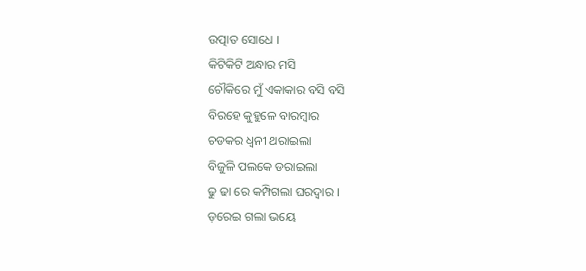ଉତ୍ପାତ ସୋଧେ ।
କିଟିକିଟି ଅନ୍ଧାର ମସି
ଚୌକିରେ ମୁଁ ଏକାକାର ବସି ବସି
ବିରହେ କୁହୁଳେ ବାରମ୍ଵାର
ଚଡକର ଧ୍ଵନୀ ଥରାଇଲା
ବିଜୁଳି ପଲକେ ଡରାଇଲା
ଢୁ ଢା ରେ କମ୍ପିଗଲା ଘରଦ୍ଵାର ।
ଡ଼ରେଇ ଗଲା ଭୟେ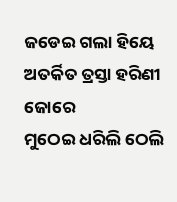ଜଡେଇ ଗଲା ହିୟେ
ଅତର୍କିତ ତ୍ରସ୍ତା ହରିଣୀ ଜୋରେ
ମୁଠେଇ ଧରିଲି ଠେଲି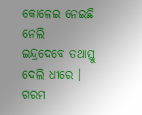କୋଳେଇ ନେଇଛି ନେଲି
ଇନ୍ଦ୍ରଦେବେ ତଥାସ୍ତୁ ଦେଲି ଧୀରେ ।
ଗରମ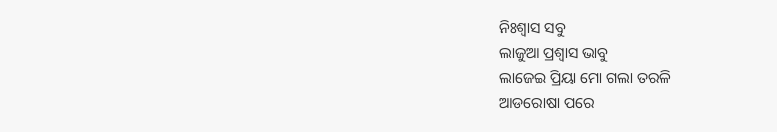ନିଃଶ୍ୱାସ ସବୁ
ଲାଜୁଆ ପ୍ରଶ୍ଵାସ ଭାବୁ
ଲାଜେଇ ପ୍ରିୟା ମୋ ଗଲା ତରଳି
ଆଡରୋଷା ପରେ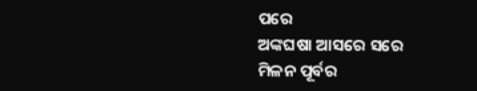ପରେ
ଅଙ୍କଘଷା ଆସରେ ସରେ
ମିଳନ ପୂର୍ବର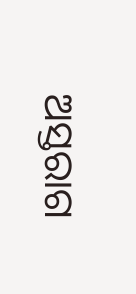ଅସ୍ତରାଗ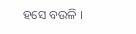ହସେ ବଉଳି ।